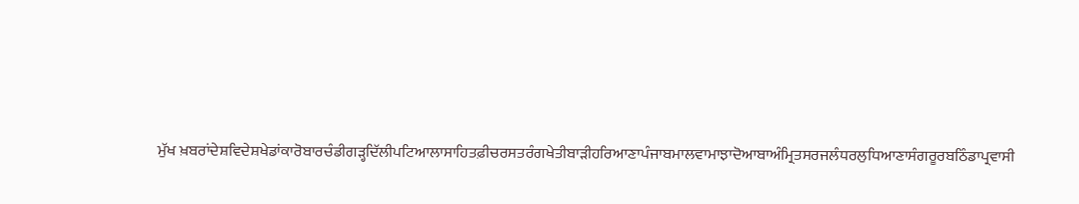ਮੁੱਖ ਖ਼ਬਰਾਂਦੇਸ਼ਵਿਦੇਸ਼ਖੇਡਾਂਕਾਰੋਬਾਰਚੰਡੀਗੜ੍ਹਦਿੱਲੀਪਟਿਆਲਾਸਾਹਿਤਫ਼ੀਚਰਸਤਰੰਗਖੇਤੀਬਾੜੀਹਰਿਆਣਾਪੰਜਾਬਮਾਲਵਾਮਾਝਾਦੋਆਬਾਅੰਮ੍ਰਿਤਸਰਜਲੰਧਰਲੁਧਿਆਣਾਸੰਗਰੂਰਬਠਿੰਡਾਪ੍ਰਵਾਸੀ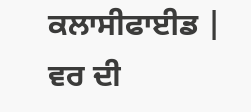ਕਲਾਸੀਫਾਈਡ | ਵਰ ਦੀ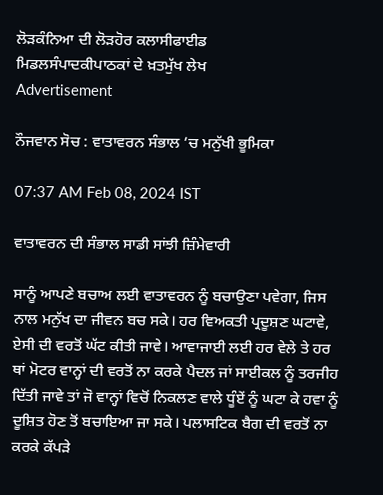ਲੋੜਕੰਨਿਆ ਦੀ ਲੋੜਹੋਰ ਕਲਾਸੀਫਾਈਡ
ਮਿਡਲਸੰਪਾਦਕੀਪਾਠਕਾਂ ਦੇ ਖ਼ਤਮੁੱਖ ਲੇਖ
Advertisement

ਨੌਜਵਾਨ ਸੋਚ : ਵਾਤਾਵਰਨ ਸੰਭਾਲ ’ਚ ਮਨੁੱਖੀ ਭੂਮਿਕਾ

07:37 AM Feb 08, 2024 IST

ਵਾਤਾਵਰਨ ਦੀ ਸੰਭਾਲ ਸਾਡੀ ਸਾਂਝੀ ਜ਼ਿੰਮੇਵਾਰੀ

ਸਾਨੂੰ ਆਪਣੇ ਬਚਾਅ ਲਈ ਵਾਤਾਵਰਨ ਨੂੰ ਬਚਾਉਣਾ ਪਵੇਗਾ, ਜਿਸ ਨਾਲ ਮਨੁੱਖ ਦਾ ਜੀਵਨ ਬਚ ਸਕੇ। ਹਰ ਵਿਅਕਤੀ ਪ੍ਰਦੂਸ਼ਣ ਘਟਾਵੇ, ਏਸੀ ਦੀ ਵਰਤੋਂ ਘੱਟ ਕੀਤੀ ਜਾਵੇ। ਆਵਾਜਾਈ ਲਈ ਹਰ ਵੇਲੇ ਤੇ ਹਰ ਥਾਂ ਮੋਟਰ ਵਾਨ੍ਹਾਂ ਦੀ ਵਰਤੋਂ ਨਾ ਕਰਕੇ ਪੈਦਲ ਜਾਂ ਸਾਈਕਲ ਨੂੰ ਤਰਜੀਹ ਦਿੱਤੀ ਜਾਵੇ ਤਾਂ ਜੋ ਵਾਨ੍ਹਾਂ ਵਿਚੋਂ ਨਿਕਲਣ ਵਾਲੇ ਧੂੰਏਂ ਨੂੰ ਘਟਾ ਕੇ ਹਵਾ ਨੂੰ ਦੂਸ਼ਿਤ ਹੋਣ ਤੋਂ ਬਚਾਇਆ ਜਾ ਸਕੇ। ਪਲਾਸਟਿਕ ਬੈਗ ਦੀ ਵਰਤੋਂ ਨਾ ਕਰਕੇ ਕੱਪੜੇ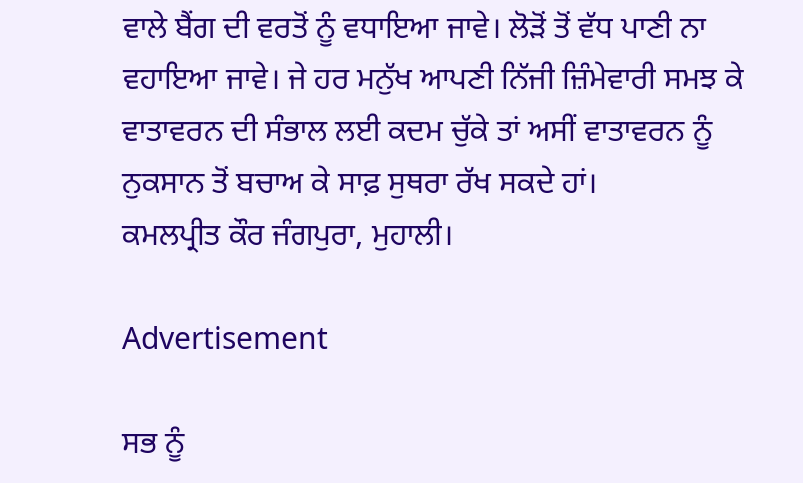ਵਾਲੇ ਬੈਂਗ ਦੀ ਵਰਤੋਂ ਨੂੰ ਵਧਾਇਆ ਜਾਵੇ। ਲੋੜੋਂ ਤੋਂ ਵੱਧ ਪਾਣੀ ਨਾ ਵਹਾਇਆ ਜਾਵੇ। ਜੇ ਹਰ ਮਨੁੱਖ ਆਪਣੀ ਨਿੱਜੀ ਜ਼ਿੰਮੇਵਾਰੀ ਸਮਝ ਕੇ ਵਾਤਾਵਰਨ ਦੀ ਸੰਭਾਲ ਲਈ ਕਦਮ ਚੁੱਕੇ ਤਾਂ ਅਸੀਂ ਵਾਤਾਵਰਨ ਨੂੰ ਨੁਕਸਾਨ ਤੋਂ ਬਚਾਅ ਕੇ ਸਾਫ਼ ਸੁਥਰਾ ਰੱਖ ਸਕਦੇ ਹਾਂ।
ਕਮਲਪ੍ਰੀਤ ਕੌਰ ਜੰਗਪੁਰਾ, ਮੁਹਾਲੀ।

Advertisement

ਸਭ ਨੂੰ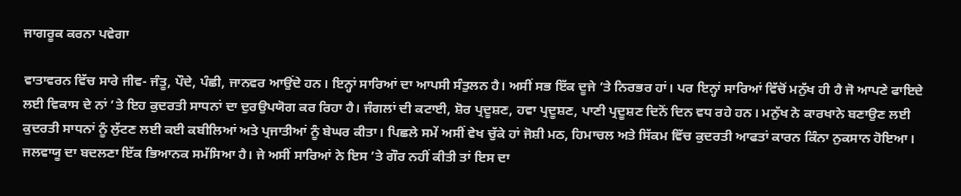ਜਾਗਰੂਕ ਕਰਨਾ ਪਵੇਗਾ

ਵਾਤਾਵਰਨ ਵਿੱਚ ਸਾਰੇ ਜੀਵ- ਜੰਤੂ, ਪੌਦੇ, ਪੰਛੀ, ਜਾਨਵਰ ਆਉਂਦੇ ਹਨ। ਇਨ੍ਹਾਂ ਸਾਰਿਆਂ ਦਾ ਆਪਸੀ ਸੰਤੁਲਨ ਹੈ। ਅਸੀਂ ਸਭ ਇੱਕ ਦੂਜੇ ’ਤੇ ਨਿਰਭਰ ਹਾਂ। ਪਰ ਇਨ੍ਹਾਂ ਸਾਰਿਆਂ ਵਿੱਚੋਂ ਮਨੁੱਖ ਹੀ ਹੈ ਜੋ ਆਪਣੇ ਫਾਇਦੇ ਲਈ ਵਿਕਾਸ ਦੇ ਨਾਂ ’ਤੇ ਇਹ ਕੁਦਰਤੀ ਸਾਧਨਾਂ ਦਾ ਦੁਰਉਪਯੋਗ ਕਰ ਰਿਹਾ ਹੈ। ਜੰਗਲਾਂ ਦੀ ਕਟਾਈ, ਸ਼ੋਰ ਪ੍ਰਦੂਸ਼ਣ, ਹਵਾ ਪ੍ਰਦੂਸ਼ਣ, ਪਾਣੀ ਪ੍ਰਦੂਸ਼ਣ ਦਿਨੋਂ ਦਿਨ ਵਧ ਰਹੇ ਹਨ। ਮਨੁੱਖ ਨੇ ਕਾਰਖਾਨੇ ਬਣਾਉਣ ਲਈ ਕੁਦਰਤੀ ਸਾਧਨਾਂ ਨੂੰ ਲੁੱਟਣ ਲਈ ਕਈ ਕਬੀਲਿਆਂ ਅਤੇ ਪ੍ਰਜਾਤੀਆਂ ਨੂੰ ਬੇਘਰ ਕੀਤਾ। ਪਿਛਲੇ ਸਮੇਂ ਅਸੀਂ ਵੇਖ ਚੁੱਕੇ ਹਾਂ ਜੋਸ਼ੀ ਮਠ, ਹਿਮਾਚਲ ਅਤੇ ਸਿੱਕਮ ਵਿੱਚ ਕੁਦਰਤੀ ਆਫਤਾਂ ਕਾਰਨ ਕਿੰਨਾ ਨੁਕਸਾਨ ਹੋਇਆ। ਜਲਵਾਯੂ ਦਾ ਬਦਲਣਾ ਇੱਕ ਭਿਆਨਕ ਸਮੱਸਿਆ ਹੈ। ਜੇ ਅਸੀਂ ਸਾਰਿਆਂ ਨੇ ਇਸ ’ਤੇ ਗੌਰ ਨਹੀਂ ਕੀਤੀ ਤਾਂ ਇਸ ਦਾ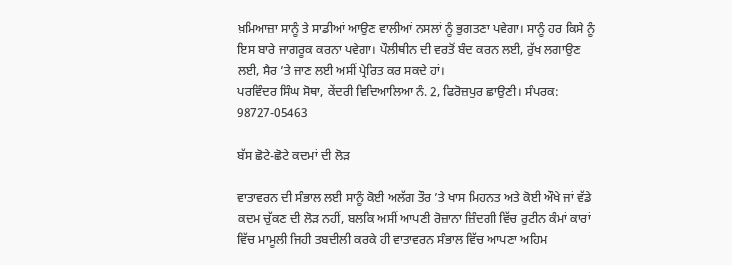ਖ਼ਮਿਆਜ਼ਾ ਸਾਨੂੰ ਤੇ ਸਾਡੀਆਂ ਆਉਣ ਵਾਲੀਆਂ ਨਸਲਾਂ ਨੂੰ ਭੁਗਤਣਾ ਪਵੇਗਾ। ਸਾਨੂੰ ਹਰ ਕਿਸੇ ਨੂੰ ਇਸ ਬਾਰੇ ਜਾਗਰੂਕ ਕਰਨਾ ਪਵੇਗਾ। ਪੌਲੀਥੀਨ ਦੀ ਵਰਤੋਂ ਬੰਦ ਕਰਨ ਲਈ, ਰੁੱਖ ਲਗਾਉਣ ਲਈ, ਸੈਰ ’ਤੇ ਜਾਣ ਲਈ ਅਸੀਂ ਪ੍ਰੇਰਿਤ ਕਰ ਸਕਦੇ ਹਾਂ।
ਪਰਵਿੰਦਰ ਸਿੰਘ ਸੋਥਾ, ਕੇਂਦਰੀ ਵਿਦਿਆਲਿਆ ਨੰ. 2, ਫਿਰੋਜ਼ਪੁਰ ਛਾਉਣੀ। ਸੰਪਰਕ: 98727-05463

ਬੱਸ ਛੋਟੇ-ਛੋਟੇ ਕਦਮਾਂ ਦੀ ਲੋੜ

ਵਾਤਾਵਰਨ ਦੀ ਸੰਭਾਲ ਲਈ ਸਾਨੂੰ ਕੋਈ ਅਲੱਗ ਤੌਰ ’ਤੇ ਖਾਸ ਮਿਹਨਤ ਅਤੇ ਕੋਈ ਔਖੇ ਜਾਂ ਵੱਡੇ ਕਦਮ ਚੁੱਕਣ ਦੀ ਲੋੜ ਨਹੀਂ, ਬਲਕਿ ਅਸੀਂ ਆਪਣੀ ਰੋਜ਼ਾਨਾ ਜ਼ਿੰਦਗੀ ਵਿੱਚ ਰੁਟੀਨ ਕੰਮਾਂ ਕਾਰਾਂ ਵਿੱਚ ਮਾਮੂਲੀ ਜਿਹੀ ਤਬਦੀਲੀ ਕਰਕੇ ਹੀ ਵਾਤਾਵਰਨ ਸੰਭਾਲ ਵਿੱਚ ਆਪਣਾ ਅਹਿਮ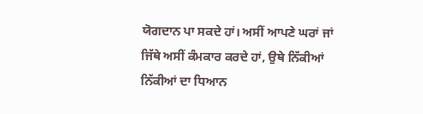ਯੋਗਦਾਨ ਪਾ ਸਕਦੇ ਹਾਂ। ਅਸੀਂ ਆਪਣੇ ਘਰਾਂ ਜਾਂ ਜਿੱਥੇ ਅਸੀਂ ਕੰਮਕਾਰ ਕਰਦੇ ਹਾਂ, ਉਥੇ ਨਿੱਕੀਆਂ ਨਿੱਕੀਆਂ ਦਾ ਧਿਆਨ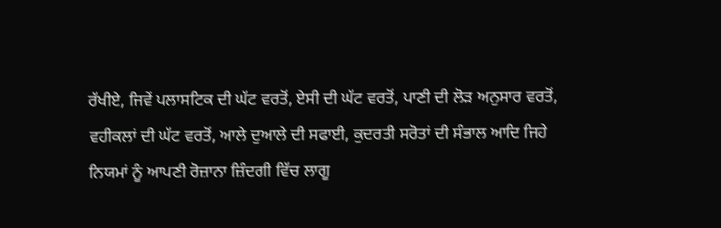ਰੱਖੀਏ, ਜਿਵੇਂ ਪਲਾਸਟਿਕ ਦੀ ਘੱਟ ਵਰਤੋਂ, ਏਸੀ ਦੀ ਘੱਟ ਵਰਤੋਂ, ਪਾਣੀ ਦੀ ਲੋੜ ਅਨੁਸਾਰ ਵਰਤੋਂ, ਵਹੀਕਲਾਂ ਦੀ ਘੱਟ ਵਰਤੋਂ, ਆਲੇ ਦੁਆਲੇ ਦੀ ਸਫਾਈ, ਕੁਦਰਤੀ ਸਰੋਤਾਂ ਦੀ ਸੰਭਾਲ ਆਦਿ ਜਿਹੇ ਨਿਯਮਾਂ ਨੂੰ ਆਪਣੀ ਰੋਜ਼ਾਨਾ ਜ਼ਿੰਦਗੀ ਵਿੱਚ ਲਾਗੂ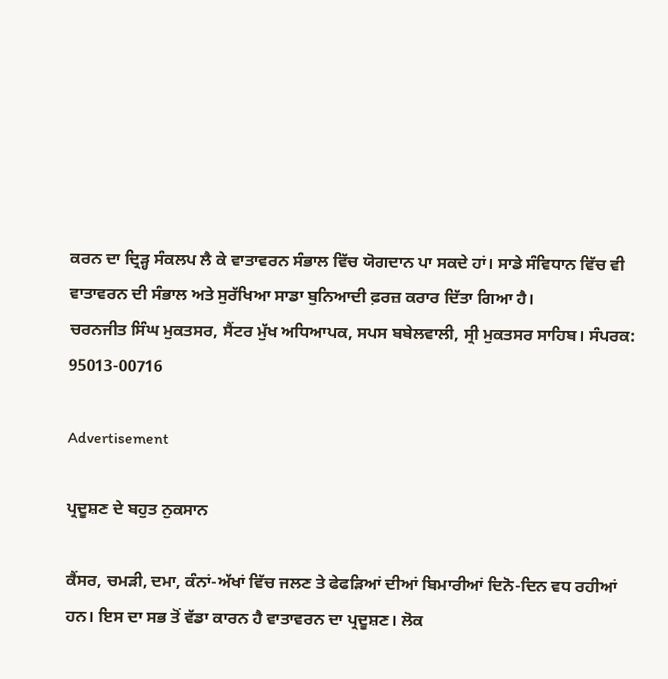ਕਰਨ ਦਾ ਦ੍ਰਿੜ੍ਹ ਸੰਕਲਪ ਲੈ ਕੇ ਵਾਤਾਵਰਨ ਸੰਭਾਲ ਵਿੱਚ ਯੋਗਦਾਨ ਪਾ ਸਕਦੇ ਹਾਂ। ਸਾਡੇ ਸੰਵਿਧਾਨ ਵਿੱਚ ਵੀ ਵਾਤਾਵਰਨ ਦੀ ਸੰਭਾਲ ਅਤੇ ਸੁਰੱਖਿਆ ਸਾਡਾ ਬੁਨਿਆਦੀ ਫ਼ਰਜ਼ ਕਰਾਰ ਦਿੱਤਾ ਗਿਆ ਹੈ।
ਚਰਨਜੀਤ ਸਿੰਘ ਮੁਕਤਸਰ, ਸੈਂਟਰ ਮੁੱਖ ਅਧਿਆਪਕ, ਸਪਸ ਬਬੇਲਵਾਲੀ, ਸ੍ਰੀ ਮੁਕਤਸਰ ਸਾਹਿਬ। ਸੰਪਰਕ: 95013-00716

Advertisement

ਪ੍ਰਦੂਸ਼ਣ ਦੇ ਬਹੁਤ ਨੁਕਸਾਨ

ਕੈਂਸਰ, ਚਮੜੀ, ਦਮਾ, ਕੰਨਾਂ-ਅੱਖਾਂ ਵਿੱਚ ਜਲਣ ਤੇ ਫੇਫੜਿਆਂ ਦੀਆਂ ਬਿਮਾਰੀਆਂ ਦਿਨੋ-ਦਿਨ ਵਧ ਰਹੀਆਂ ਹਨ। ਇਸ ਦਾ ਸਭ ਤੋਂ ਵੱਡਾ ਕਾਰਨ ਹੈ ਵਾਤਾਵਰਨ ਦਾ ਪ੍ਰਦੂਸ਼ਣ। ਲੋਕ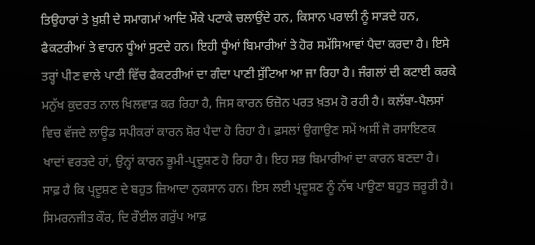ਤਿਉਹਾਰਾਂ ਤੇ ਖ਼ੁਸ਼ੀ ਦੇ ਸਮਾਗਮਾਂ ਆਦਿ ਮੌਕੇ ਪਟਾਕੇ ਚਲਾਉਂਦੇ ਹਨ, ਕਿਸਾਨ ਪਰਾਲੀ ਨੂੰ ਸਾੜਦੇ ਹਨ, ਫੈਕਟਰੀਆਂ ਤੇ ਵਾਹਨ ਧੂੰਆਂ ਸੁਟਦੇ ਹਨ। ਇਹੀ ਧੂੰਆਂ ਬਿਮਾਰੀਆਂ ਤੇ ਹੋਰ ਸਮੱਸਿਆਵਾਂ ਪੈਦਾ ਕਰਦਾ ਹੈ। ਇਸੇ ਤਰ੍ਹਾਂ ਪੀਣ ਵਾਲੇ ਪਾਣੀ ਵਿੱਚ ਫੈਕਟਰੀਆਂ ਦਾ ਗੰਦਾ ਪਾਣੀ ਸੁੱਟਿਆ ਆ ਜਾ ਰਿਹਾ ਹੈ। ਜੰਗਲਾਂ ਦੀ ਕਟਾਈ ਕਰਕੇ ਮਨੁੱਖ ਕੁਦਰਤ ਨਾਲ ਖਿਲਵਾੜ ਕਰ ਰਿਹਾ ਹੈ, ਜਿਸ ਕਾਰਨ ਓਜ਼ੋਨ ਪਰਤ ਖ਼ਤਮ ਹੋ ਰਹੀ ਹੈ। ਕਲੱਬਾ-ਪੈਲਸਾਂ ਵਿਚ ਵੱਜਦੇ ਲਾਊਡ ਸਪੀਕਰਾਂ ਕਾਰਨ ਸ਼ੋਰ ਪੈਦਾ ਹੋ ਰਿਹਾ ਹੈ। ਫ਼ਸਲਾਂ ਉਗਾਉਣ ਸਮੇਂ ਅਸੀਂ ਜੋ ਰਸਾਇਣਕ ਖਾਦਾਂ ਵਰਤਦੇ ਹਾਂ, ਉਨ੍ਹਾਂ ਕਾਰਨ ਭੂਮੀ-ਪ੍ਰਦੂਸ਼ਣ ਹੋ ਰਿਹਾ ਹੈ। ਇਹ ਸਭ ਬਿਮਾਰੀਆਂ ਦਾ ਕਾਰਨ ਬਣਦਾ ਹੈ। ਸਾਫ਼ ਹੈ ਕਿ ਪ੍ਰਦੂਸ਼ਣ ਦੇ ਬਹੁਤ ਜ਼ਿਆਦਾ ਨੁਕਸਾਨ ਹਨ। ਇਸ ਲਈ ਪ੍ਰਦੂਸ਼ਣ ਨੂੰ ਨੱਥ ਪਾਉਣਾ ਬਹੁਤ ਜ਼ਰੂਰੀ ਹੈ।
ਸਿਮਰਨਜੀਤ ਕੌਰ, ਦਿ ਰੌਈਲ ਗਰੁੱਪ ਆਫ਼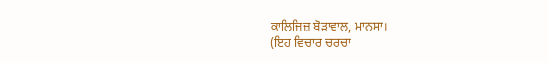ਕਾਲਿਜਿਜ਼ ਬੋੜਾਵਾਲ, ਮਾਨਸਾ।
(ਇਹ ਵਿਚਾਰ ਚਰਚਾ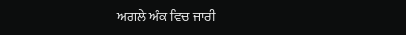ਅਗਲੇ ਅੰਕ ਵਿਚ ਜਾਰੀ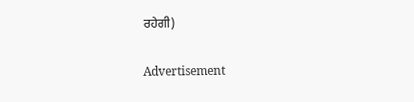ਰਹੇਗੀ)

Advertisement